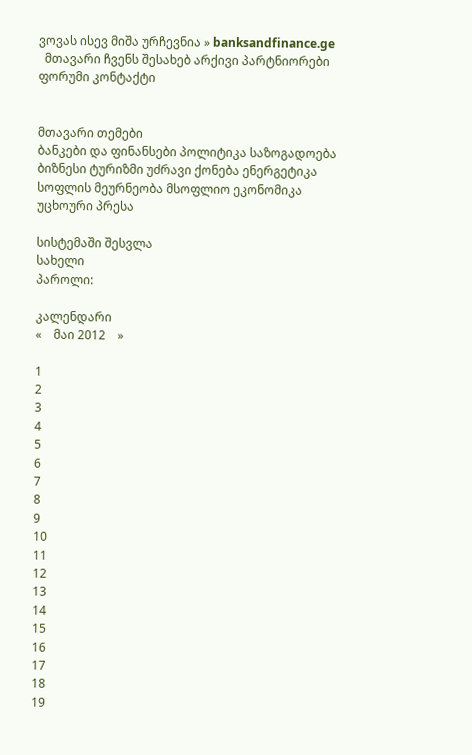ვოვას ისევ მიშა ურჩევნია » banksandfinance.ge
  მთავარი ჩვენს შესახებ არქივი პარტნიორები ფორუმი კონტაქტი


მთავარი თემები
ბანკები და ფინანსები პოლიტიკა საზოგადოება ბიზნესი ტურიზმი უძრავი ქონება ენერგეტიკა სოფლის მეურნეობა მსოფლიო ეკონომიკა უცხოური პრესა

სისტემაში შესვლა
სახელი
პაროლი:

კალენდარი
«    მაი 2012    »

1
2
3
4
5
6
7
8
9
10
11
12
13
14
15
16
17
18
19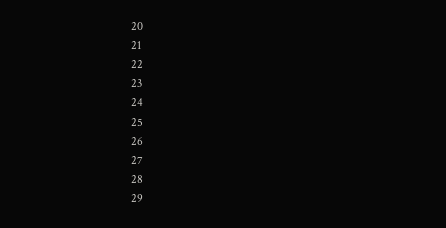20
21
22
23
24
25
26
27
28
29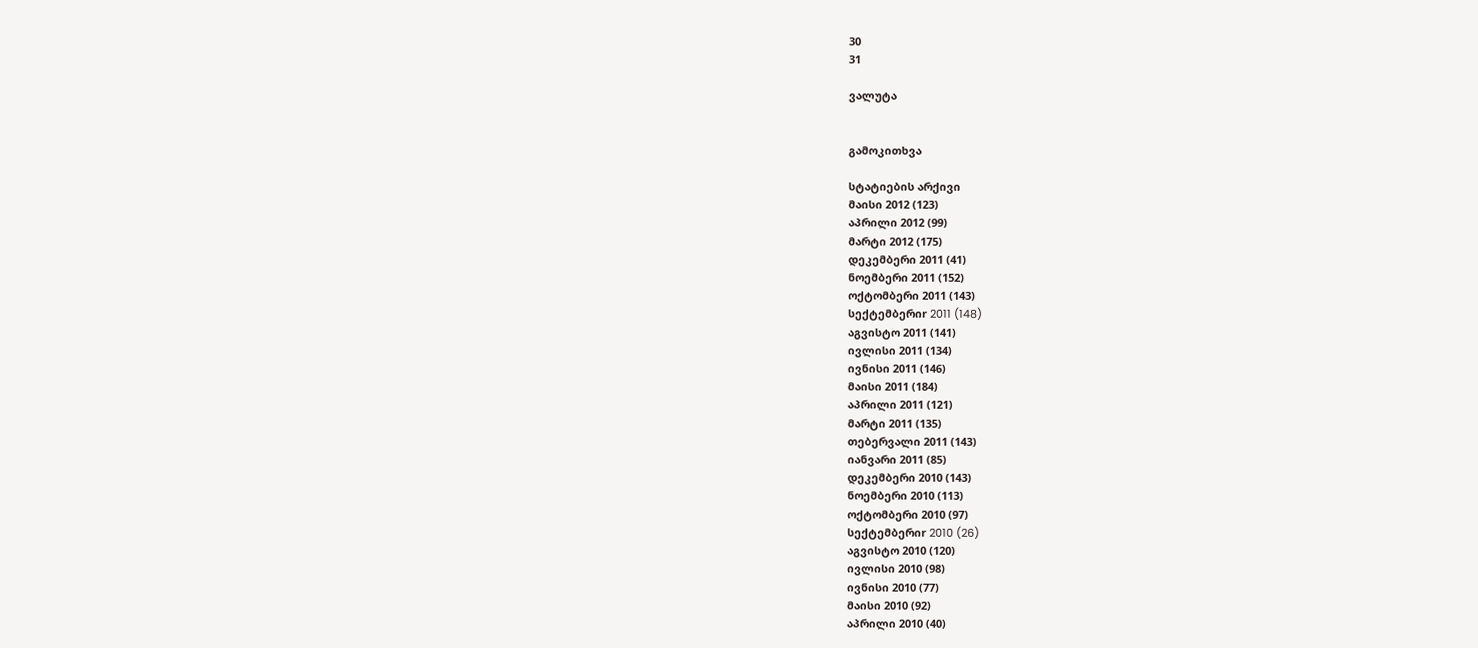30
31

ვალუტა


გამოკითხვა

სტატიების არქივი
მაისი 2012 (123)
აპრილი 2012 (99)
მარტი 2012 (175)
დეკემბერი 2011 (41)
ნოემბერი 2011 (152)
ოქტომბერი 2011 (143)
სექტემბერიr 2011 (148)
აგვისტო 2011 (141)
ივლისი 2011 (134)
ივნისი 2011 (146)
მაისი 2011 (184)
აპრილი 2011 (121)
მარტი 2011 (135)
თებერვალი 2011 (143)
იანვარი 2011 (85)
დეკემბერი 2010 (143)
ნოემბერი 2010 (113)
ოქტომბერი 2010 (97)
სექტემბერიr 2010 (26)
აგვისტო 2010 (120)
ივლისი 2010 (98)
ივნისი 2010 (77)
მაისი 2010 (92)
აპრილი 2010 (40)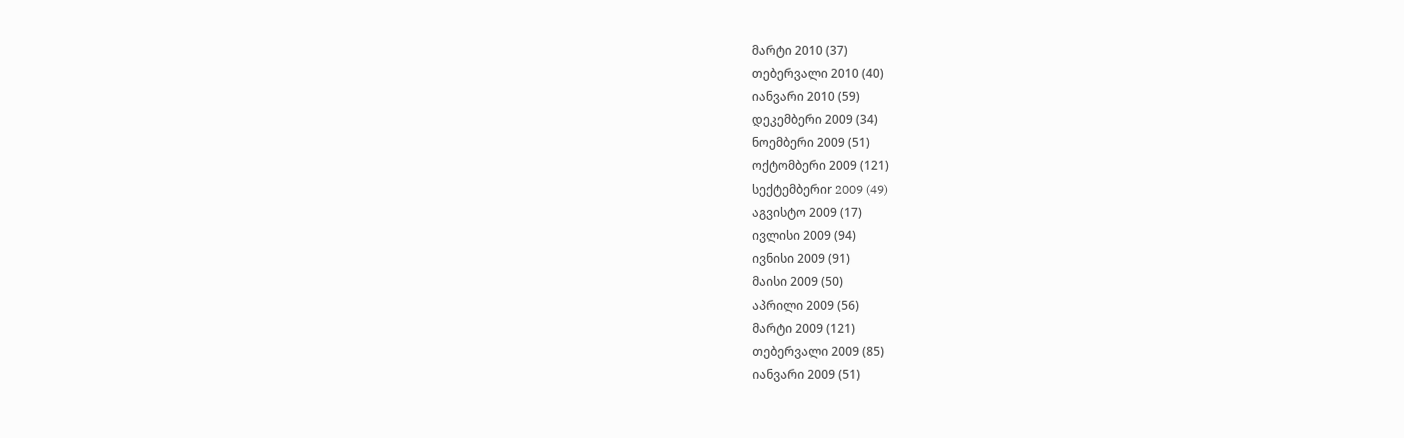მარტი 2010 (37)
თებერვალი 2010 (40)
იანვარი 2010 (59)
დეკემბერი 2009 (34)
ნოემბერი 2009 (51)
ოქტომბერი 2009 (121)
სექტემბერიr 2009 (49)
აგვისტო 2009 (17)
ივლისი 2009 (94)
ივნისი 2009 (91)
მაისი 2009 (50)
აპრილი 2009 (56)
მარტი 2009 (121)
თებერვალი 2009 (85)
იანვარი 2009 (51)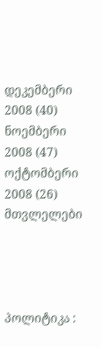დეკემბერი 2008 (40)
ნოემბერი 2008 (47)
ოქტომბერი 2008 (26)
მთვლელები




პოლიტიკა :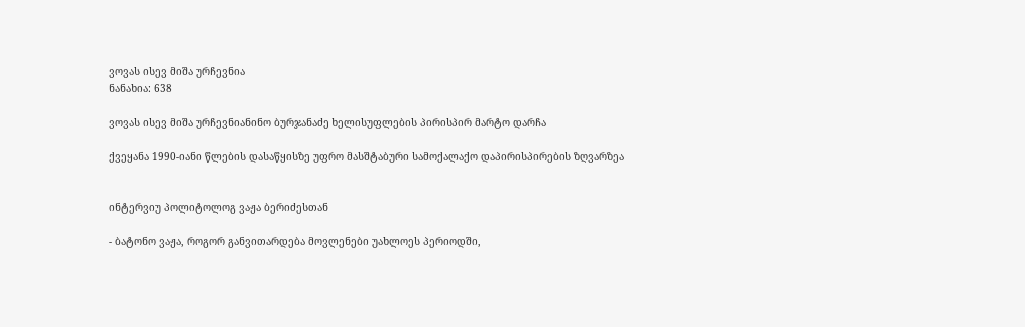ვოვას ისევ მიშა ურჩევნია
ნანახია: 638

ვოვას ისევ მიშა ურჩევნიანინო ბურჯანაძე ხელისუფლების პირისპირ მარტო დარჩა

ქვეყანა 1990-იანი წლების დასაწყისზე უფრო მასშტაბური სამოქალაქო დაპირისპირების ზღვარზეა


ინტერვიუ პოლიტოლოგ ვაჟა ბერიძესთან

- ბატონო ვაჟა, როგორ განვითარდება მოვლენები უახლოეს პერიოდში,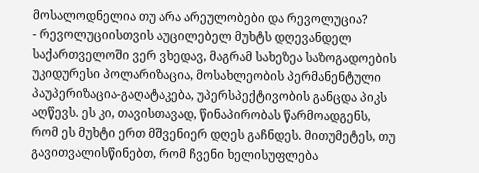მოსალოდნელია თუ არა არეულობები და რევოლუცია?
- რევოლუციისთვის აუცილებელ მუხტს დღევანდელ საქართველოში ვერ ვხედავ, მაგრამ სახეზეა საზოგადოების უკიდურესი პოლარიზაცია, მოსახლეობის პერმანენტული პაუპერიზაცია-გაღატაკება, უპერსპექტივობის განცდა პიკს აღწევს. ეს კი, თავისთავად, წინაპირობას წარმოადგენს, რომ ეს მუხტი ერთ მშვენიერ დღეს გაჩნდეს. მითუმეტეს, თუ გავითვალისწინებთ, რომ ჩვენი ხელისუფლება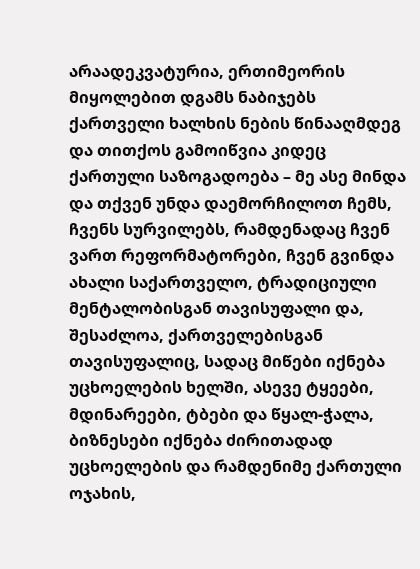არაადეკვატურია, ერთიმეორის მიყოლებით დგამს ნაბიჯებს ქართველი ხალხის ნების წინააღმდეგ და თითქოს გამოიწვია კიდეც ქართული საზოგადოება – მე ასე მინდა და თქვენ უნდა დაემორჩილოთ ჩემს, ჩვენს სურვილებს, რამდენადაც ჩვენ ვართ რეფორმატორები, ჩვენ გვინდა ახალი საქართველო, ტრადიციული მენტალობისგან თავისუფალი და, შესაძლოა, ქართველებისგან თავისუფალიც, სადაც მიწები იქნება უცხოელების ხელში, ასევე ტყეები, მდინარეები, ტბები და წყალ-ჭალა, ბიზნესები იქნება ძირითადად უცხოელების და რამდენიმე ქართული ოჯახის,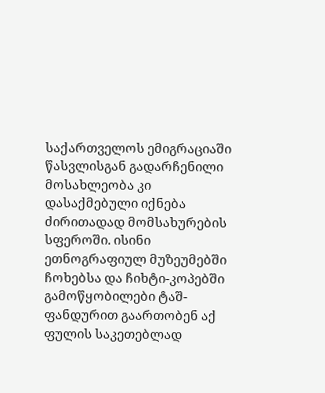საქართველოს ემიგრაციაში წასვლისგან გადარჩენილი მოსახლეობა კი დასაქმებული იქნება ძირითადად მომსახურების სფეროში. ისინი ეთნოგრაფიულ მუზეუმებში ჩოხებსა და ჩიხტი-კოპებში გამოწყობილები ტაშ-ფანდურით გაართობენ აქ ფულის საკეთებლად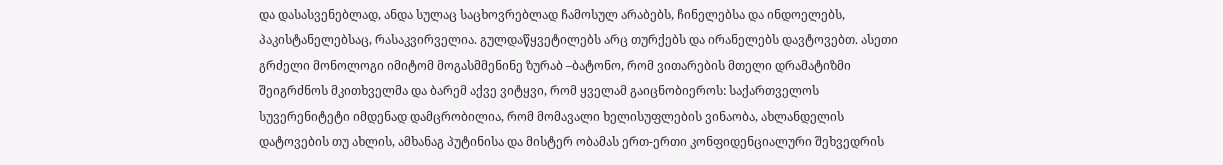და დასასვენებლად, ანდა სულაც საცხოვრებლად ჩამოსულ არაბებს, ჩინელებსა და ინდოელებს, პაკისტანელებსაც, რასაკვირველია. გულდაწყვეტილებს არც თურქებს და ირანელებს დავტოვებთ. ასეთი გრძელი მონოლოგი იმიტომ მოგასმმენინე ზურაბ –ბატონო, რომ ვითარების მთელი დრამატიზმი შეიგრძნოს მკითხველმა და ბარემ აქვე ვიტყვი, რომ ყველამ გაიცნობიეროს: საქართველოს სუვერენიტეტი იმდენად დამცრობილია, რომ მომავალი ხელისუფლების ვინაობა, ახლანდელის დატოვების თუ ახლის, ამხანაგ პუტინისა და მისტერ ობამას ერთ-ერთი კონფიდენციალური შეხვედრის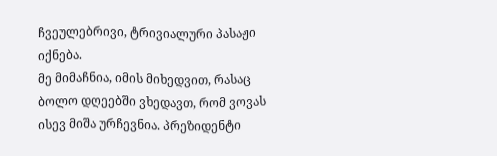ჩვეულებრივი, ტრივიალური პასაჟი იქნება.
მე მიმაჩნია, იმის მიხედვით, რასაც ბოლო დღეებში ვხედავთ, რომ ვოვას ისევ მიშა ურჩევნია. პრეზიდენტი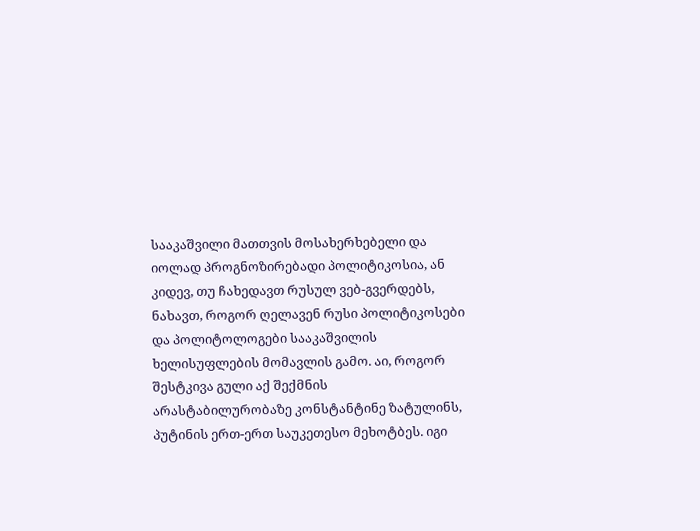სააკაშვილი მათთვის მოსახერხებელი და იოლად პროგნოზირებადი პოლიტიკოსია, ან კიდევ, თუ ჩახედავთ რუსულ ვებ-გვერდებს, ნახავთ, როგორ ღელავენ რუსი პოლიტიკოსები და პოლიტოლოგები სააკაშვილის ხელისუფლების მომავლის გამო. აი, როგორ შესტკივა გული აქ შექმნის არასტაბილურობაზე კონსტანტინე ზატულინს, პუტინის ერთ-ერთ საუკეთესო მეხოტბეს. იგი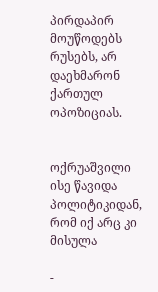პირდაპირ მოუწოდებს რუსებს, არ დაეხმარონ ქართულ ოპოზიციას.


ოქრუაშვილი ისე წავიდა პოლიტიკიდან, რომ იქ არც კი მისულა

-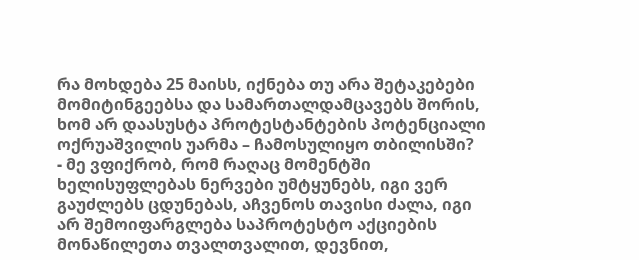რა მოხდება 25 მაისს, იქნება თუ არა შეტაკებები მომიტინგეებსა და სამართალდამცავებს შორის, ხომ არ დაასუსტა პროტესტანტების პოტენციალი ოქრუაშვილის უარმა – ჩამოსულიყო თბილისში?
- მე ვფიქრობ, რომ რაღაც მომენტში ხელისუფლებას ნერვები უმტყუნებს, იგი ვერ გაუძლებს ცდუნებას, აჩვენოს თავისი ძალა, იგი არ შემოიფარგლება საპროტესტო აქციების მონაწილეთა თვალთვალით, დევნით,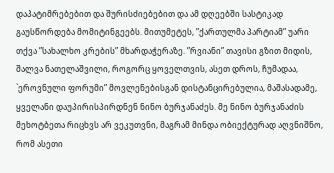დაპატიმრებებით და შურისძიებებით და ამ დღეებში სასტიკად გაუსწორდება მომიტინგეებს. მითუმეტეს, ”ქართულმა პარტიამ” უარი თქვა ”სახალხო კრების” მხარდაჭერაზე. ”რვიანი” თავისი გზით მიდის, შალვა ნათელაშვილი, როგორც ყოველთვის, ასეთ დროს, ჩუმადაა, `ეროვნული ფორუმი” მოვლენებისგან დისტანცირებულია, მაშასადამე, ყველანი დაუპირისპირდნენ ნინო ბურჯანაძეს. მე ნინო ბურჯანაძის მეხოტბეთა რიცხვს არ ვეკუთვნი, მაგრამ მინდა ობიექტურად აღვნიშნო, რომ ასეთი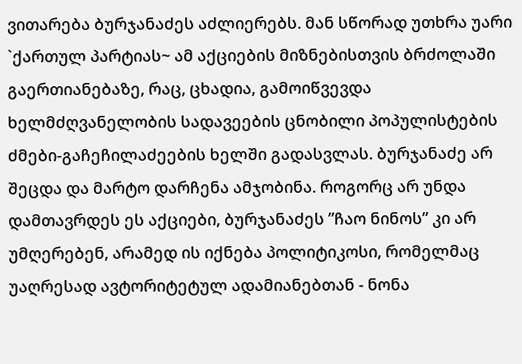ვითარება ბურჯანაძეს აძლიერებს. მან სწორად უთხრა უარი `ქართულ პარტიას~ ამ აქციების მიზნებისთვის ბრძოლაში გაერთიანებაზე, რაც, ცხადია, გამოიწვევდა ხელმძღვანელობის სადავეების ცნობილი პოპულისტების ძმები-გაჩეჩილაძეების ხელში გადასვლას. ბურჯანაძე არ შეცდა და მარტო დარჩენა ამჯობინა. როგორც არ უნდა დამთავრდეს ეს აქციები, ბურჯანაძეს ”ჩაო ნინოს” კი არ უმღერებენ, არამედ ის იქნება პოლიტიკოსი, რომელმაც უაღრესად ავტორიტეტულ ადამიანებთან - ნონა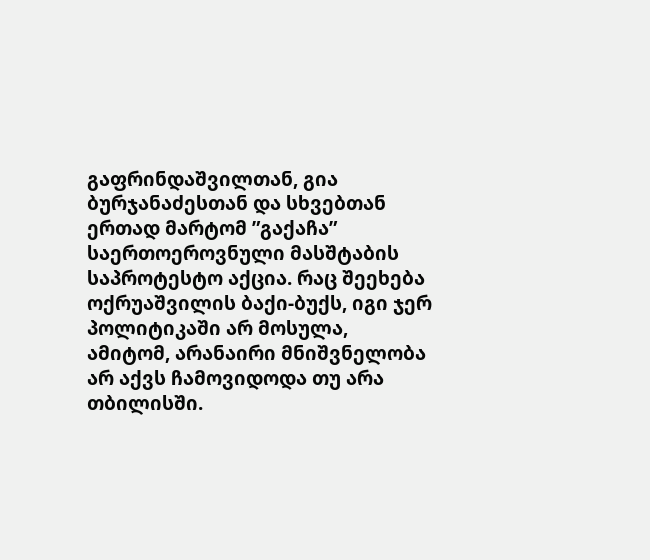გაფრინდაშვილთან, გია ბურჯანაძესთან და სხვებთან ერთად მარტომ ”გაქაჩა” საერთოეროვნული მასშტაბის საპროტესტო აქცია. რაც შეეხება ოქრუაშვილის ბაქი-ბუქს, იგი ჯერ პოლიტიკაში არ მოსულა, ამიტომ, არანაირი მნიშვნელობა არ აქვს ჩამოვიდოდა თუ არა თბილისში.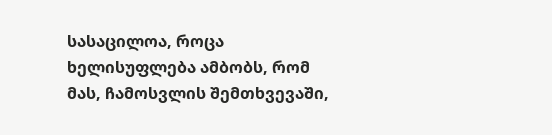სასაცილოა, როცა ხელისუფლება ამბობს, რომ მას, ჩამოსვლის შემთხვევაში,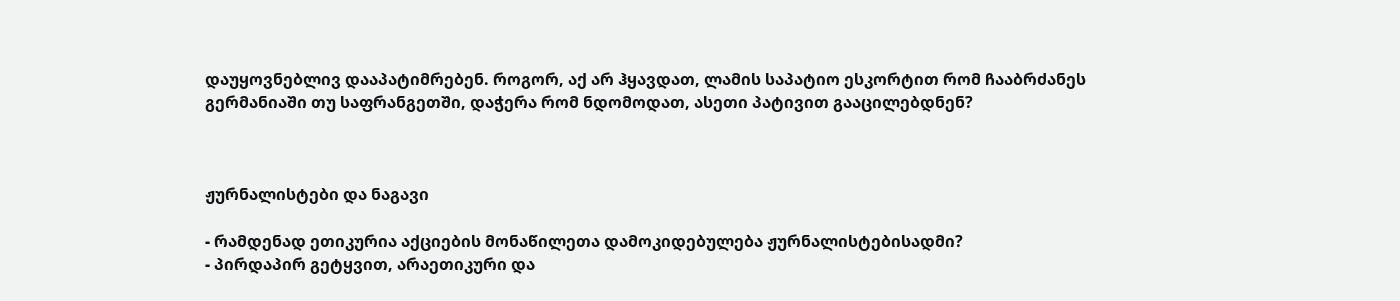დაუყოვნებლივ დააპატიმრებენ. როგორ, აქ არ ჰყავდათ, ლამის საპატიო ესკორტით რომ ჩააბრძანეს გერმანიაში თუ საფრანგეთში, დაჭერა რომ ნდომოდათ, ასეთი პატივით გააცილებდნენ?



ჟურნალისტები და ნაგავი

- რამდენად ეთიკურია აქციების მონაწილეთა დამოკიდებულება ჟურნალისტებისადმი?
- პირდაპირ გეტყვით, არაეთიკური და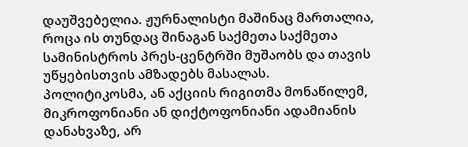დაუშვებელია. ჟურნალისტი მაშინაც მართალია, როცა ის თუნდაც შინაგან საქმეთა საქმეთა სამინისტროს პრეს-ცენტრში მუშაობს და თავის უწყებისთვის ამზადებს მასალას. პოლიტიკოსმა, ან აქციის რიგითმა მონაწილემ, მიკროფონიანი ან დიქტოფონიანი ადამიანის დანახვაზე, არ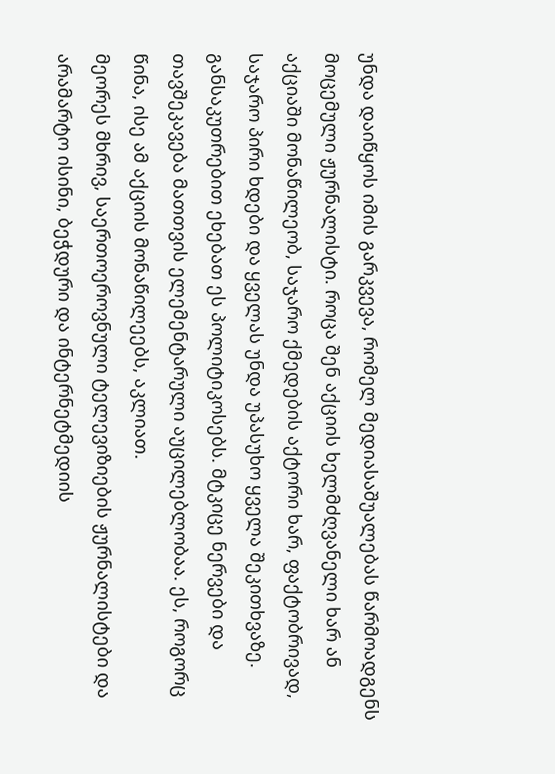უნდა დაიწყოს იმის გარკვევა, რომელ მედიასაშუალებას წარმოადგენს მოცემული ჟურნალისტი. როცა შენ აქციის ხელმძღვანელი ხარ ან აქციაში მონაწილეობ, საჯარო ქმედების აქტორი ხარ, ფაქტობრივად, საჯარო პირი ხდები და ყველას უნდა უპასუხო ყველა შეკითხვაზე. განსაკუთრებით ეხებათ ეს პოლიტიკოსებს. მტკიცე ნერვები და თავშეკავება მათთვის ელემენტარული აუცილებლობაა. ეს, როგორც წინა, ისე ამ აქციის მონაწილეებს, აკლიათ.
მეორეს მხრივ, საერთოეროვნული ტელევიზიების ჟურნალისტები და არამარტო ისინი, ბეჭდური და ინტერნეტმედიის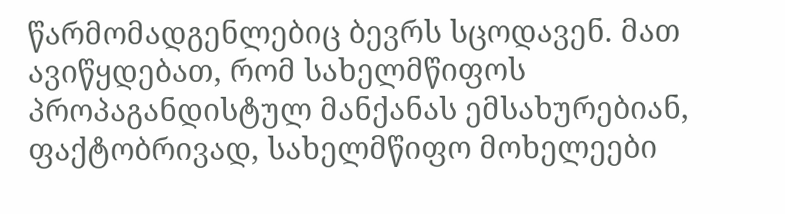წარმომადგენლებიც ბევრს სცოდავენ. მათ ავიწყდებათ, რომ სახელმწიფოს პროპაგანდისტულ მანქანას ემსახურებიან, ფაქტობრივად, სახელმწიფო მოხელეები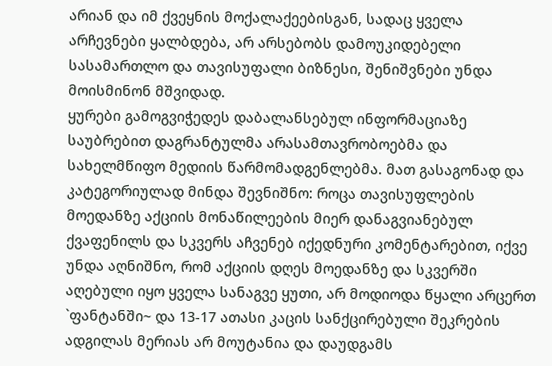არიან და იმ ქვეყნის მოქალაქეებისგან, სადაც ყველა არჩევნები ყალბდება, არ არსებობს დამოუკიდებელი სასამართლო და თავისუფალი ბიზნესი, შენიშვნები უნდა მოისმინონ მშვიდად.
ყურები გამოგვიჭედეს დაბალანსებულ ინფორმაციაზე საუბრებით დაგრანტულმა არასამთავრობოებმა და სახელმწიფო მედიის წარმომადგენლებმა. მათ გასაგონად და კატეგორიულად მინდა შევნიშნო: როცა თავისუფლების მოედანზე აქციის მონაწილეების მიერ დანაგვიანებულ ქვაფენილს და სკვერს აჩვენებ იქედნური კომენტარებით, იქვე უნდა აღნიშნო, რომ აქციის დღეს მოედანზე და სკვერში აღებული იყო ყველა სანაგვე ყუთი, არ მოდიოდა წყალი არცერთ `ფანტანში~ და 13-17 ათასი კაცის სანქცირებული შეკრების ადგილას მერიას არ მოუტანია და დაუდგამს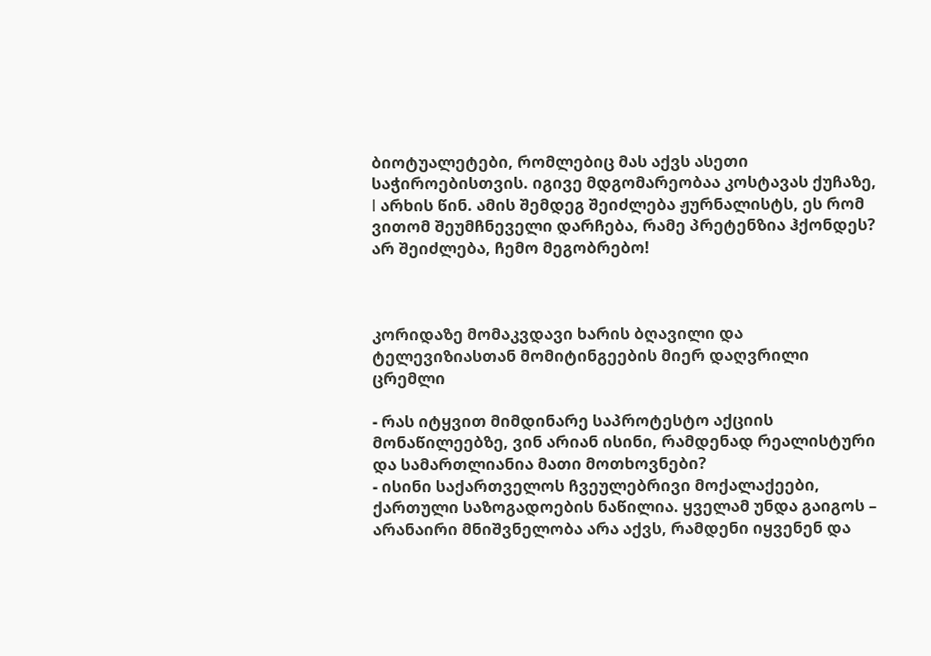ბიოტუალეტები, რომლებიც მას აქვს ასეთი საჭიროებისთვის. იგივე მდგომარეობაა კოსტავას ქუჩაზე, I არხის წინ. ამის შემდეგ შეიძლება ჟურნალისტს, ეს რომ ვითომ შეუმჩნეველი დარჩება, რამე პრეტენზია ჰქონდეს? არ შეიძლება, ჩემო მეგობრებო!



კორიდაზე მომაკვდავი ხარის ბღავილი და ტელევიზიასთან მომიტინგეების მიერ დაღვრილი ცრემლი

- რას იტყვით მიმდინარე საპროტესტო აქციის მონაწილეებზე, ვინ არიან ისინი, რამდენად რეალისტური და სამართლიანია მათი მოთხოვნები?
- ისინი საქართველოს ჩვეულებრივი მოქალაქეები, ქართული საზოგადოების ნაწილია. ყველამ უნდა გაიგოს – არანაირი მნიშვნელობა არა აქვს, რამდენი იყვენენ და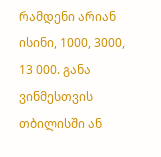რამდენი არიან ისინი, 1000, 3000, 13 000. განა ვინმესთვის თბილისში ან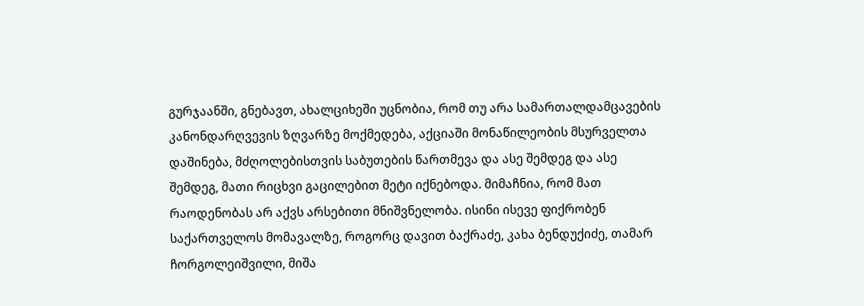გურჯაანში, გნებავთ, ახალციხეში უცნობია, რომ თუ არა სამართალდამცავების კანონდარღვევის ზღვარზე მოქმედება, აქციაში მონაწილეობის მსურველთა დაშინება, მძღოლებისთვის საბუთების წართმევა და ასე შემდეგ და ასე შემდეგ, მათი რიცხვი გაცილებით მეტი იქნებოდა. მიმაჩნია, რომ მათ რაოდენობას არ აქვს არსებითი მნიშვნელობა. ისინი ისევე ფიქრობენ საქართველოს მომავალზე, როგორც დავით ბაქრაძე, კახა ბენდუქიძე, თამარ ჩორგოლეიშვილი, მიშა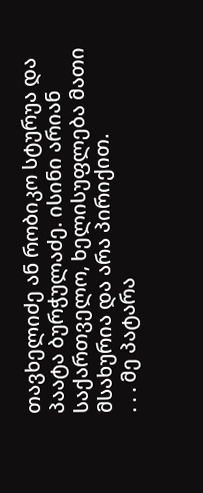თავხელიძე ან რობიკო სტურუა და პაატა ბურჭულაძე. ისინი არიან საქართველო, ხელისუფლება მათი მსახურია და არა პირიქით.
. . . მე პატარა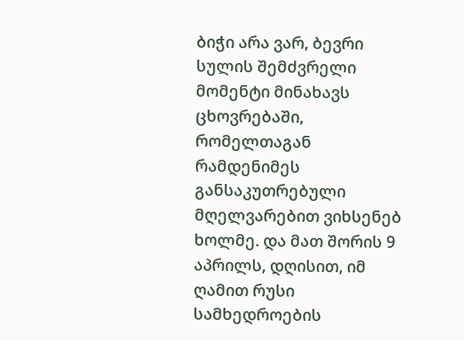ბიჭი არა ვარ, ბევრი სულის შემძვრელი მომენტი მინახავს ცხოვრებაში, რომელთაგან რამდენიმეს განსაკუთრებული მღელვარებით ვიხსენებ ხოლმე. და მათ შორის 9 აპრილს, დღისით, იმ ღამით რუსი სამხედროების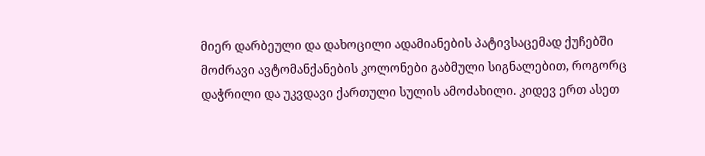მიერ დარბეული და დახოცილი ადამიანების პატივსაცემად ქუჩებში მოძრავი ავტომანქანების კოლონები გაბმული სიგნალებით, როგორც დაჭრილი და უკვდავი ქართული სულის ამოძახილი. კიდევ ერთ ასეთ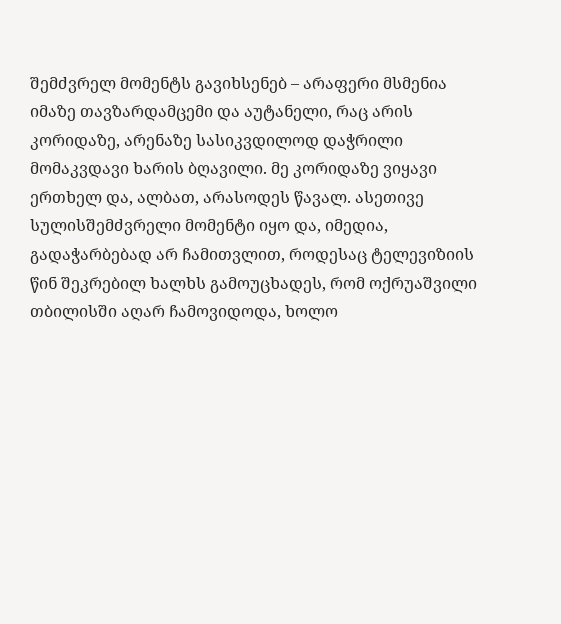შემძვრელ მომენტს გავიხსენებ – არაფერი მსმენია იმაზე თავზარდამცემი და აუტანელი, რაც არის კორიდაზე, არენაზე სასიკვდილოდ დაჭრილი მომაკვდავი ხარის ბღავილი. მე კორიდაზე ვიყავი ერთხელ და, ალბათ, არასოდეს წავალ. ასეთივე სულისშემძვრელი მომენტი იყო და, იმედია, გადაჭარბებად არ ჩამითვლით, როდესაც ტელევიზიის წინ შეკრებილ ხალხს გამოუცხადეს, რომ ოქრუაშვილი თბილისში აღარ ჩამოვიდოდა, ხოლო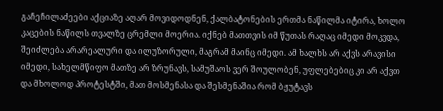გაჩეჩილაძეები აქციაზე აღარ მოვიდოდნენ, ქალბატონების ერთმა ნაწილმა იტირა, ხოლო კაცების ნაწილს თვალზე ცრემლი მოერია. იქნებ მათთვის იმ წუთას რაღაც იმედი მოკვდა, შეიძლება არარეალური და ილუზორული, მაგრამ მაინც იმედი. ამ ხალხს არ აქვს არავისი იმედი, სახელმწიფო მათზე არ ზრუნავს, სამუშაოს ვერ შოულობენ, უფლებებიც კი არ აქვთ და მხოლოდ პროტესტში, მათ მოსმენასა და შესმენაშია რომ ბჟუტავს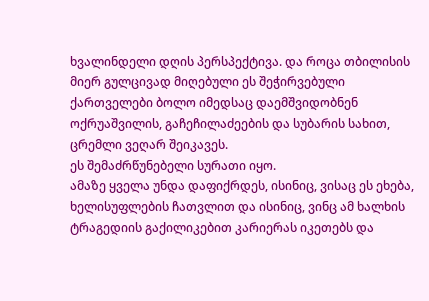ხვალინდელი დღის პერსპექტივა. და როცა თბილისის მიერ გულცივად მიღებული ეს შეჭირვებული ქართველები ბოლო იმედსაც დაემშვიდობნენ ოქრუაშვილის, გაჩეჩილაძეების და სუბარის სახით, ცრემლი ვეღარ შეიკავეს.
ეს შემაძრწუნებელი სურათი იყო.
ამაზე ყველა უნდა დაფიქრდეს, ისინიც, ვისაც ეს ეხება, ხელისუფლების ჩათვლით და ისინიც, ვინც ამ ხალხის ტრაგედიის გაქილიკებით კარიერას იკეთებს და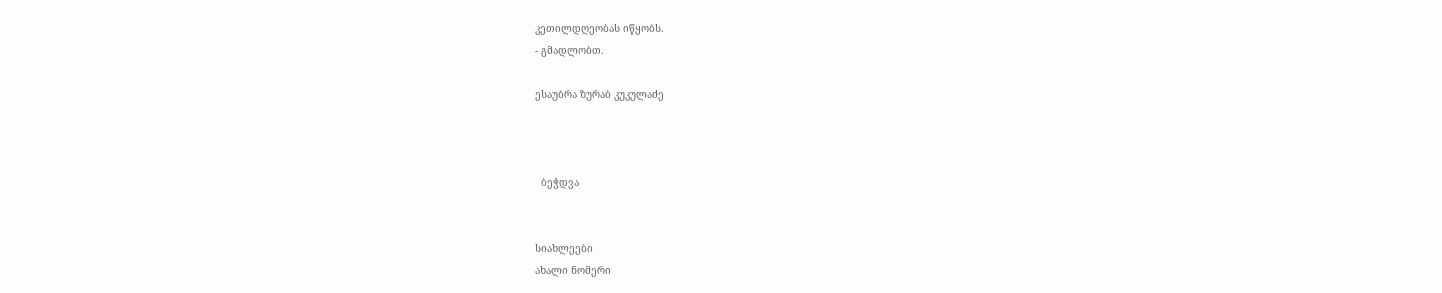კეთილდღეობას იწყობს.
- გმადლობთ.

ესაუბრა ზურაბ კუკულაძე



  ბეჭდვა


სიახლეები
ახალი ნომერი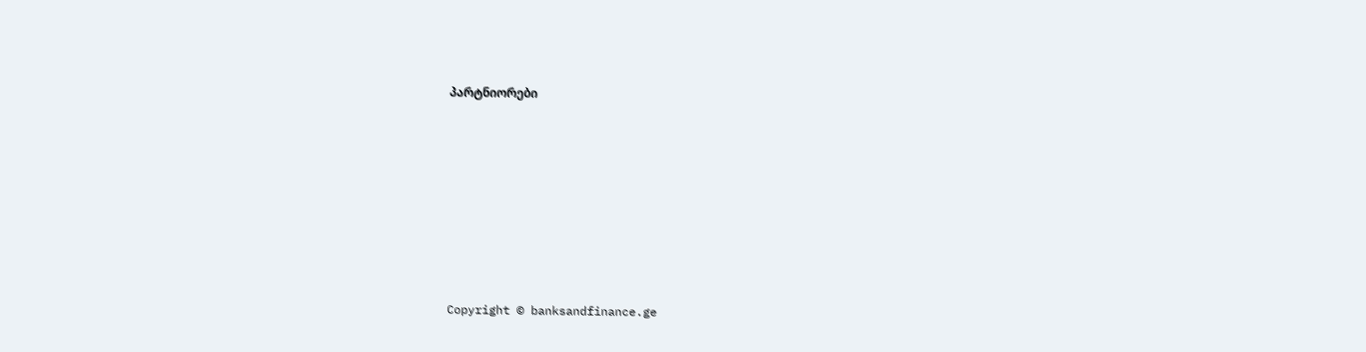პარტნიორები










Copyright © banksandfinance.ge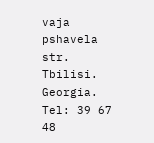vaja pshavela str. Tbilisi. Georgia. Tel: 39 67 48